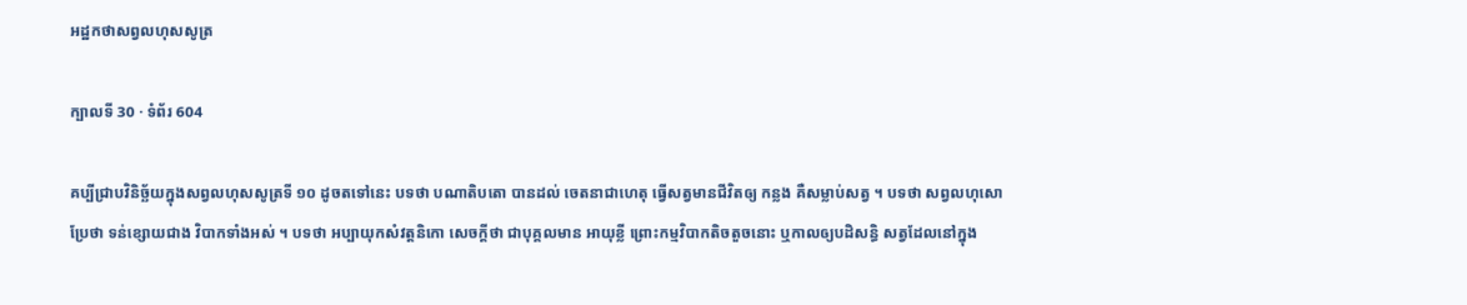អដ្ឋកថាសព្វលហុសសូត្រ

ក្បាលទី 30 · ទំព័រ 604

គប្បីជ្រាបវិនិច្ឆ័យក្នុងសព្វលហុសសូត្រទី ១០ ដូចតទៅនេះ បទថា បណាតិបតោ បានដល់ ចេតនាជាហេតុ ធ្វើសត្វមានជីវិតឲ្យ កន្លង គឺសម្លាប់សត្វ ។ បទថា សព្វលហុសោ ប្រែថា ទន់ខ្សោយជាង វិបាកទាំងអស់ ។ បទថា អប្បាយុកសំវត្តនិកោ សេចក្តីថា ជាបុគ្គលមាន អាយុខ្លី ព្រោះកម្មវិបាកតិចតួចនោះ ឬកាលឲ្យបដិសន្ធិ សត្វដែលនៅក្នុង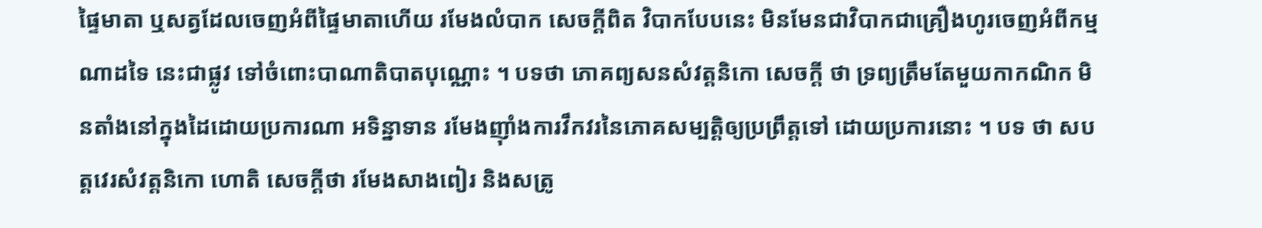ផ្ទៃមាតា ឬសត្វដែលចេញអំពីផ្ទៃមាតាហើយ រមែងលំបាក សេចក្តីពិត វិបាកបែបនេះ មិនមែនជាវិបាកជាគ្រឿងហូរចេញអំពីកម្មណាដទៃ នេះជាផ្លូវ ទៅចំពោះបាណាតិបាតបុណ្ណោះ ។ បទថា ភោគព្យសនសំវត្តនិកោ សេចក្តី ថា ទ្រព្យត្រឹមតែមួយកាកណិក មិនតាំងនៅក្នុងដៃដោយប្រការណា អទិន្នាទាន រមែងញ៉ាំងការវឹកវរនៃភោគសម្បត្តិឲ្យប្រព្រឹត្តទៅ ដោយប្រការនោះ ។ បទ ថា សបត្តវេរសំវត្តនិកោ ហោតិ សេចក្តីថា រមែងសាងពៀរ និងសត្រូ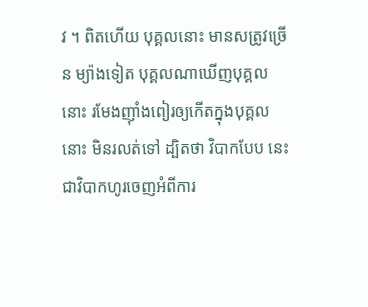វ ។ ពិតហើយ បុគ្គលនោះ មានសត្រូវច្រើន ម្យ៉ាងទៀត បុគ្គលណាឃើញបុគ្គល នោះ រមែងញ៉ាំងពៀរឲ្យកើតក្នុងបុគ្គលនោះ មិនរលត់ទៅ ដ្បិតថា វិបាកបែប នេះ ជាវិបាកហូរចេញអំពីការ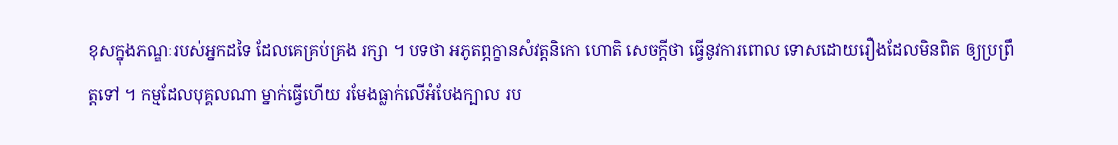ខុសក្នុងភណ្ឌៈរបស់អ្នកដទៃ ដែលគេគ្រប់គ្រង រក្សា ។ បទថា អភូតព្ភក្ខានសំវត្តនិកោ ហោតិ សេចក្តីថា ធ្វើនូវការពោល ទោសដោយរឿងដែលមិនពិត ឲ្យប្រព្រឹត្តទៅ ។ កម្មដែលបុគ្គលណា ម្នាក់ធ្វើហើយ រមែងធ្លាក់លើអំបែងក្បាល រប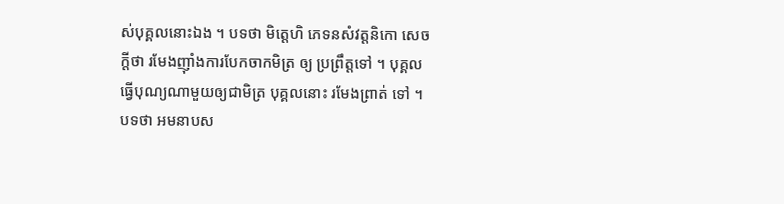ស់បុគ្គលនោះឯង ។ បទថា មិត្តេហិ ភេទនសំវត្តនិកោ សេចក្តីថា រមែងញ៉ាំងការបែកចាកមិត្រ ឲ្យ ប្រព្រឹត្តទៅ ។ បុគ្គលធ្វើបុណ្យណាមួយឲ្យជាមិត្រ បុគ្គលនោះ រមែងព្រាត់ ទៅ ។ បទថា អមនាបស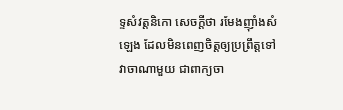ទ្ទសំវត្តនិកោ សេចក្តីថា រមែងញ៉ាំងសំឡេង ដែលមិនពេញចិត្តឲ្យប្រព្រឹត្តទៅ វាចាណាមួយ ជាពាក្យចា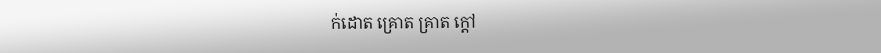ក់ដោត គ្រោត គ្រាត ក្តៅ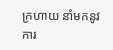ក្រហាយ នាំមកនូវការ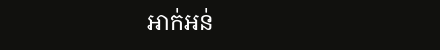អាក់អន់